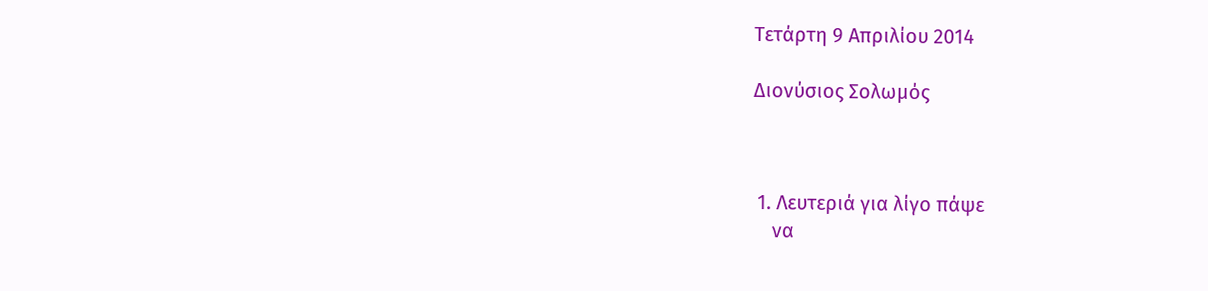Τετάρτη 9 Απριλίου 2014

Διονύσιος Σολωμός



 1. Λευτεριά για λίγο πάψε
    να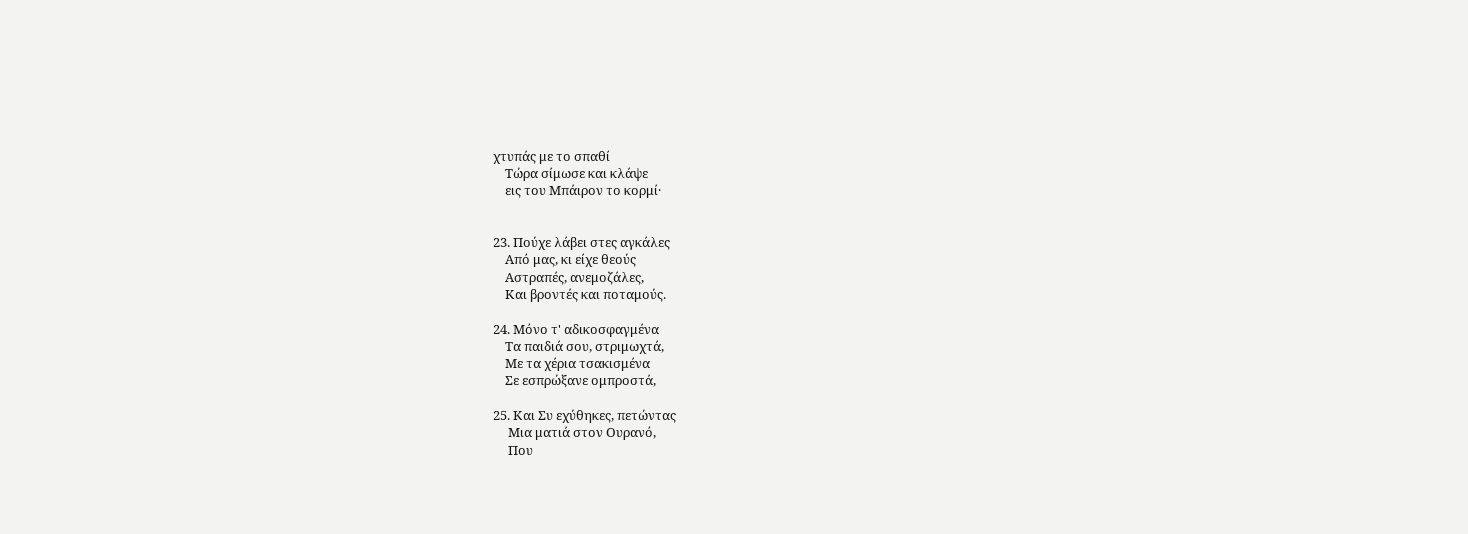χτυπάς με το σπαθί
    Τώρα σίμωσε και κλάψε
    εις του Μπάιρον το κορμί·


23. Πούχε λάβει στες αγκάλες
    Από μας, κι είχε θεούς
    Αστραπές, ανεμοζάλες,
    Και βροντές και ποταμούς.

24. Μόνο τ' αδικοσφαγμένα
    Τα παιδιά σου, στριμωχτά,
    Με τα χέρια τσακισμένα
    Σε εσπρώξανε ομπροστά,

25. Και Συ εχύθηκες, πετώντας
     Μια ματιά στον Ουρανό,
     Που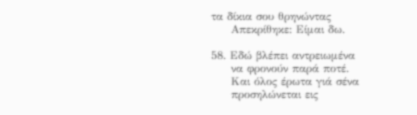τα δίκια σου θρηνώντας
     Απεκρίθηκε: Είμαι δω.

58. Εδώ βλέπει αντρειωμένα
     να φρονούν παρά ποτέ.
     Και όλος έρωτα γιά σένα
     προσηλώνεται εις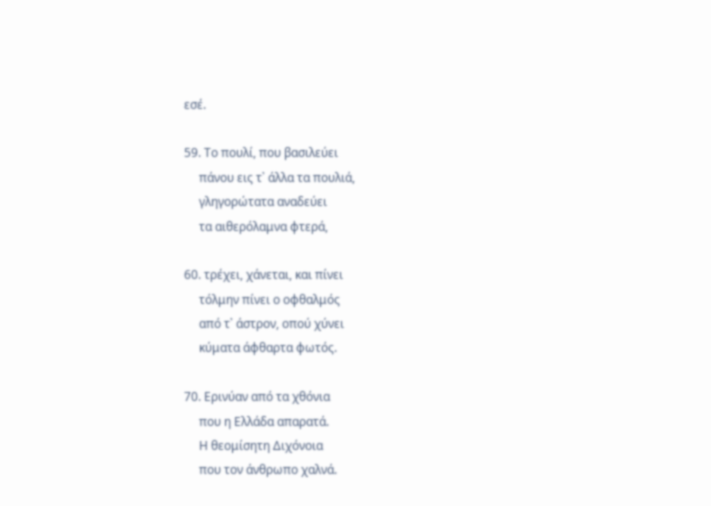εσέ.

59. Το πουλί, που βασιλεύει
     πάνου εις τ᾿ άλλα τα πουλιά,
     γληγορώτατα αναδεύει
     τα αιθερόλαμνα φτερά,

60. τρέχει, χάνεται, και πίνει
     τόλμην πίνει ο οφθαλμός
     από τ᾿ άστρον, οπού χύνει
     κύματα άφθαρτα φωτός.

70. Ερινύαν από τα χθόνια
     που η Ελλάδα απαρατά.
     Η θεομίσητη Διχόνοια
     που τον άνθρωπο χαλνά.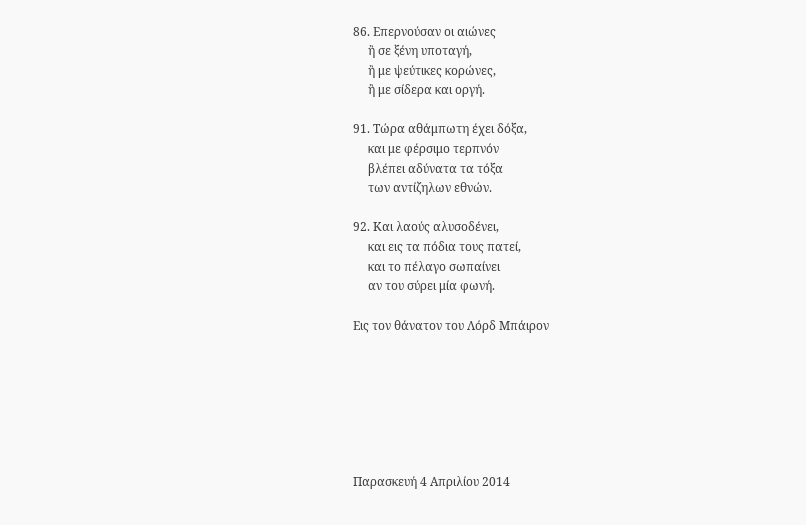86. Επερνούσαν οι αιώνες
     ἢ σε ξένη υποταγή,
     ἢ με ψεύτικες κορώνες,
     ἢ με σίδερα και οργή.

91. Τώρα αθάμπωτη έχει δόξα,
     και με φέρσιμο τερπνόν
     βλέπει αδύνατα τα τόξα
     των αντίζηλων εθνών.

92. Και λαούς αλυσοδένει,
     και εις τα πόδια τους πατεί,
     και το πέλαγο σωπαίνει
     αν του σύρει μία φωνή.

Εις τον θάνατον του Λόρδ Μπάιρον







Παρασκευή 4 Απριλίου 2014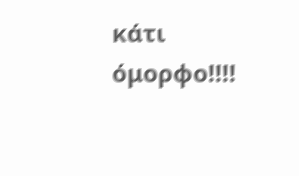κάτι όμορφο!!!!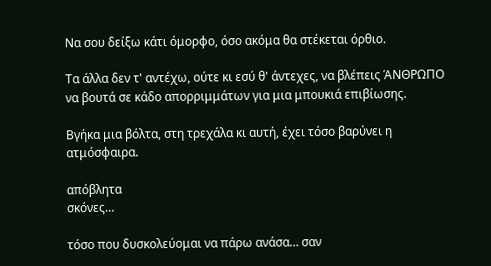Να σου δείξω κάτι όμορφο, όσο ακόμα θα στέκεται όρθιο.

Τα άλλα δεν τ' αντέχω, ούτε κι εσύ θ' άντεχες, να βλέπεις ΆΝΘΡΩΠΟ
να βουτά σε κάδο απορριμμάτων για μια μπουκιά επιβίωσης.

Βγήκα μια βόλτα, στη τρεχάλα κι αυτή, έχει τόσο βαρύνει η ατμόσφαιρα.

απόβλητα
σκόνες…

τόσο που δυσκολεύομαι να πάρω ανάσα… σαν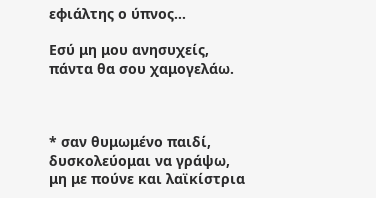εφιάλτης ο ύπνος…

Εσύ μη μου ανησυχείς, πάντα θα σου χαμογελάω.



* σαν θυμωμένο παιδί, δυσκολεύομαι να γράψω,
μη με πούνε και λαϊκίστρια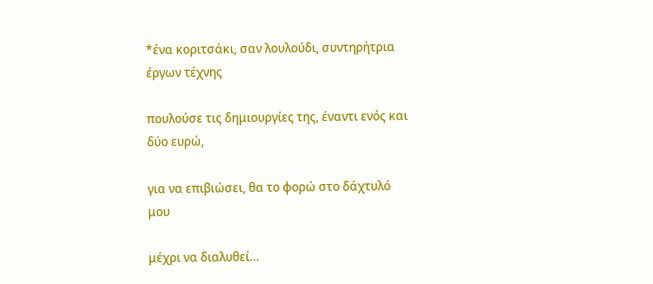*ένα κοριτσάκι, σαν λουλούδι, συντηρήτρια έργων τέχνης

πουλούσε τις δημιουργίες της, έναντι ενός και δύο ευρώ,

για να επιβιώσει, θα το φορώ στο δάχτυλό μου

μέχρι να διαλυθεί…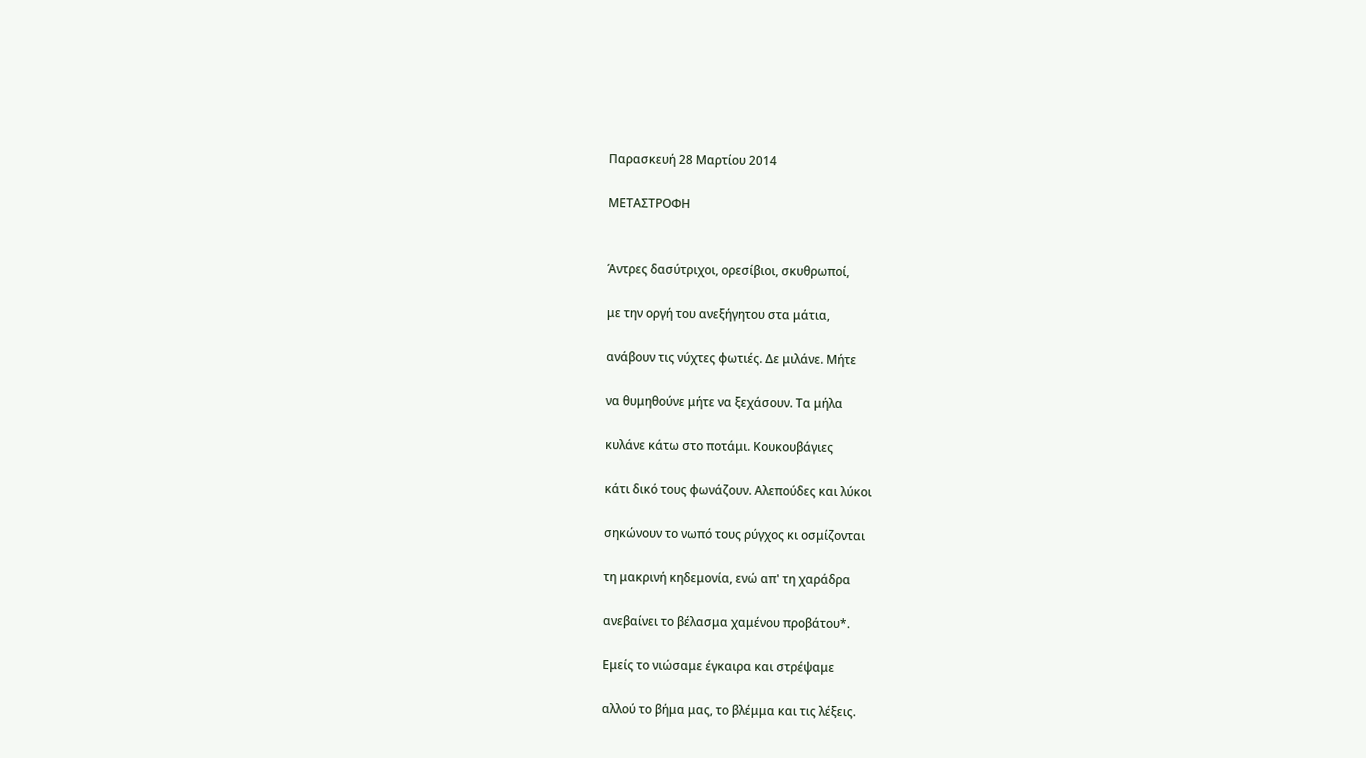Παρασκευή 28 Μαρτίου 2014

ΜΕΤΑΣΤΡΟΦΗ


Άντρες δασύτριχοι, ορεσίβιοι, σκυθρωποί,

με την οργή του ανεξήγητου στα μάτια,

ανάβουν τις νύχτες φωτιές. Δε μιλάνε. Μήτε

να θυμηθούνε μήτε να ξεχάσουν. Τα μήλα

κυλάνε κάτω στο ποτάμι. Κουκουβάγιες

κάτι δικό τους φωνάζουν. Αλεπούδες και λύκοι

σηκώνουν το νωπό τους ρύγχος κι οσμίζονται

τη μακρινή κηδεμονία, ενώ απ' τη χαράδρα

ανεβαίνει το βέλασμα χαμένου προβάτου*.

Εμείς το νιώσαμε έγκαιρα και στρέψαμε

αλλού το βήμα μας, το βλέμμα και τις λέξεις.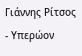Γιάννης Ρίτσος - Υπερώον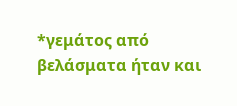*γεμάτος από βελάσματα ήταν και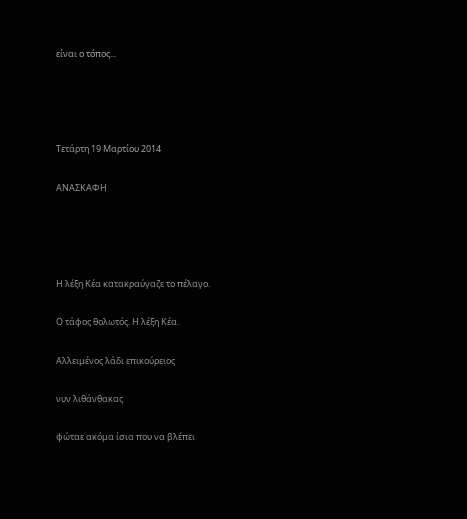είναι ο τόπος...




Τετάρτη 19 Μαρτίου 2014

ΑΝΑΣΚΑΦΗ




Η λέξη Κέα κατακραύγαζε το πέλαγο.

Ο τάφος θολωτός. Η λέξη Κέα.

Αλλειμένος λάδι επικούρειος

νυν λιθάνθακας

φώταε ακόμα ίσια που να βλέπει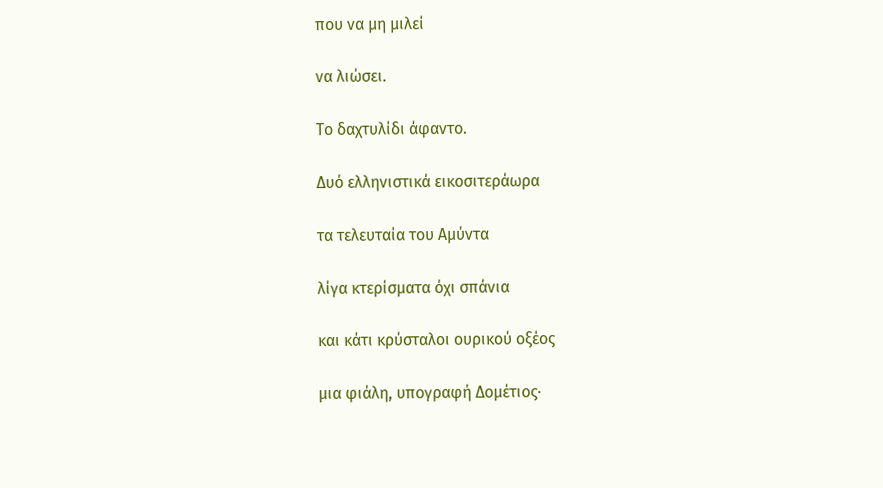που να μη μιλεί

να λιώσει.

Το δαχτυλίδι άφαντο.

Δυό ελληνιστικά εικοσιτεράωρα

τα τελευταία του Αμύντα

λίγα κτερίσματα όχι σπάνια

και κάτι κρύσταλοι ουρικού οξέος

μια φιάλη, υπογραφή Δομέτιος·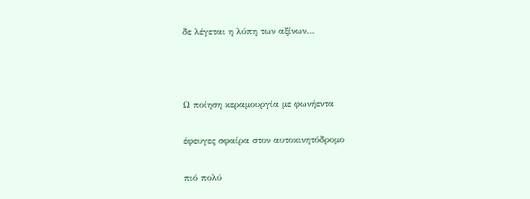δε λέγεται η λύπη των αξίνων…



Ω ποίηση κεραμουργία με φωνήεντα

έφευγες σφαίρα στον αυτοκινητόδρομο

πιό πολύ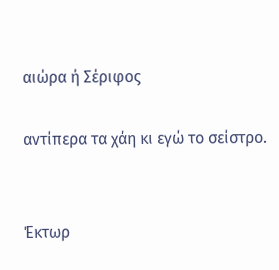αιώρα ή Σέριφος

αντίπερα τα χάη κι εγώ το σείστρο.


Έκτωρ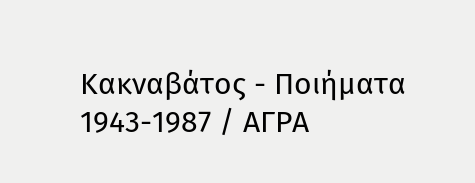Κακναβάτος - Ποιήματα 1943-1987 / ΑΓΡΑ